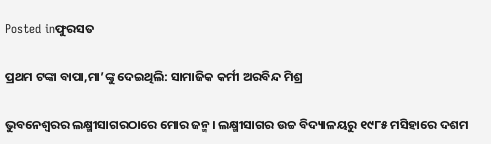Posted inଫୁରସତ

ପ୍ରଥମ ଟଙ୍କା ବାପା,ମା’ଙ୍କୁ ଦେଇଥିଲି: ସାମାଜିକ କର୍ମୀ ଅରବିନ୍ଦ ମିଶ୍ର

ଭୁବନେଶ୍ୱରର ଲକ୍ଷ୍ମୀସାଗରଠାରେ ମୋର ଜନ୍ମ। ଲକ୍ଷ୍ମୀସାଗର ଉଚ୍ଚ ବିଦ୍ୟାଳୟରୁ ୧୯୮୫ ମସିହାରେ ଦଶମ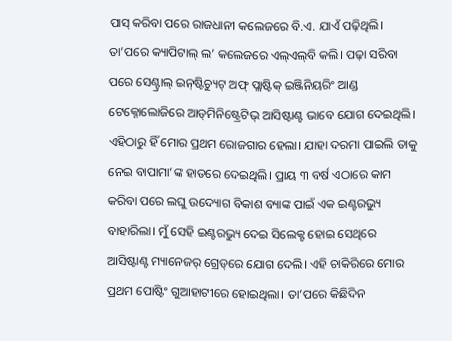ପାସ୍‌ କରିବା ପରେ ରାଜଧାନୀ କଲେଜରେ ବି.ଏ. ଯାଏଁ ପଢ଼ିଥିଲି। ତା’ପରେ କ୍ୟାପିଟାଲ୍‌ ଲ’ କଲେଜରେ ଏଲ୍‌ଏଲ୍‌ବି କଲି। ପଢ଼ା ସରିବା ପରେ ସେଣ୍ଟ୍ରାଲ୍‌ ଇନ୍‌ଷ୍ଟିଚ୍ୟୁଟ୍‌ ଅଫ୍‌ ପ୍ଲାଷ୍ଟିକ୍‌ ଇଞ୍ଜିନିୟରିଂ ଆଣ୍ଡ ଟେକ୍ନୋଲୋଜିରେ ଆଡ୍‌ମିନିଷ୍ଟ୍ରେଟିଭ୍‌ ଆସିଷ୍ଟାଣ୍ଟ ଭାବେ ଯୋଗ ଦେଇଥିଲି। ଏହିଠାରୁ ହିଁ ମୋର ପ୍ରଥମ ରୋଜଗାର ହେଲା। ଯାହା ଦରମା ପାଇଲି ତାକୁ ନେଇ ବାପାମା’ଙ୍କ ହାତରେ ଦେଇଥିଲି। ପ୍ରାୟ ୩ ବର୍ଷ ଏଠାରେ କାମ କରିବା ପରେ ଲଘୁ ଉଦ୍ୟୋଗ ବିକାଶ ବ୍ୟାଙ୍କ ପାଇଁ ଏକ ଇଣ୍ଟରଭ୍ୟୁ ବାହାରିଲା। ମୁଁ ସେହି ଇଣ୍ଟରଭ୍ୟୁ ଦେଇ ସିଲେକ୍ଟ ହୋଇ ସେଥିରେ ଆସିଷ୍ଟାଣ୍ଟ ମ୍ୟାନେଜର୍‌ ଗ୍ରେଡ୍‌ରେ ଯୋଗ ଦେଲି। ଏହି ଚାକିରିରେ ମୋର ପ୍ରଥମ ପୋଷ୍ଟିଂ ଗୁଆହାଟୀରେ ହୋଇଥିଲା। ତା’ପରେ କିଛିଦିନ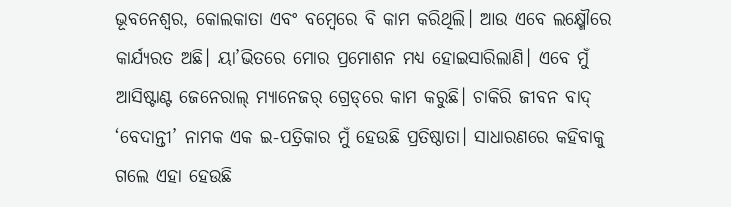ଭୂବନେଶ୍ୱର, କୋଲକାତା ଏବଂ ବମ୍ବେରେ ବି କାମ କରିଥିଲି। ଆଉ ଏବେ ଲକ୍ଷ୍ମୌରେ କାର୍ଯ୍ୟରତ ଅଛି। ୟା’ଭିତରେ ମୋର ପ୍ରମୋଶନ ମଧ୍ୟ ହୋଇସାରିଲାଣି। ଏବେ ମୁଁ ଆସିଷ୍ଟାଣ୍ଟ ଜେନେରାଲ୍‌ ମ୍ୟାନେଜର୍‌ ଗ୍ରେଡ୍‌ରେ କାମ କରୁଛି। ଚାକିରି ଜୀବନ ବାଦ୍‌ ‘ବେଦାନ୍ତୀ’ ନାମକ ଏକ ଇ-ପତ୍ରିକାର ମୁଁ ହେଉଛି ପ୍ରତିଷ୍ଠାତା। ସାଧାରଣରେ କହିବାକୁ ଗଲେ ଏହା ହେଉଛି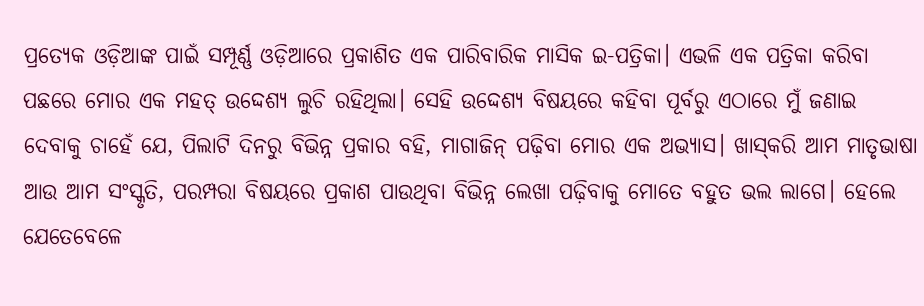ପ୍ରତ୍ୟେକ ଓଡ଼ିଆଙ୍କ ପାଇଁ ସମ୍ପୂର୍ଣ୍ଣ ଓଡ଼ିଆରେ ପ୍ରକାଶିତ ଏକ ପାରିବାରିକ ମାସିକ ଇ-ପତ୍ରିକା। ଏଭଳି ଏକ ପତ୍ରିକା କରିବା ପଛରେ ମୋର ଏକ ମହତ୍‌ ଉଦ୍ଦେଶ୍ୟ ଲୁଚି ରହିଥିଲା। ସେହି ଉଦ୍ଦେଶ୍ୟ ବିଷୟରେ କହିବା ପୂର୍ବରୁ ଏଠାରେ ମୁଁ ଜଣାଇ ଦେବାକୁ ଚାହେଁ ଯେ, ପିଲାଟି ଦିନରୁ ବିଭିନ୍ନ ପ୍ରକାର ବହି, ମାଗାଜିନ୍‌ ପଢ଼ିବା ମୋର ଏକ ଅଭ୍ୟାସ। ଖାସ୍‌କରି ଆମ ମାତୃଭାଷା ଆଉ ଆମ ସଂସ୍କୃତି, ପରମ୍ପରା ବିଷୟରେ ପ୍ରକାଶ ପାଉଥିବା ବିଭିନ୍ନ ଲେଖା ପଢ଼ିବାକୁ ମୋତେ ବହୁତ ଭଲ ଲାଗେ। ହେଲେ ଯେତେବେଳେ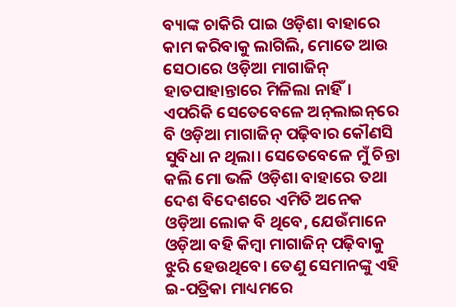ବ୍ୟାଙ୍କ ଚାକିରି ପାଇ ଓଡ଼ିଶା ବାହାରେ କାମ କରିବାକୁ ଲାଗିଲି, ମୋତେ ଆଉ ସେଠାରେ ଓଡ଼ିଆ ମାଗାଜିନ୍‌ ହାତପାହାନ୍ତାରେ ମିଳିଲା ନାହିଁ। ଏପରିକି ସେତେବେଳେ ଅନ୍‌ଲାଇନ୍‌ରେ ବି ଓଡ଼ିଆ ମାଗାଜିନ୍‌ ପଢ଼ିବାର କୌଣସି ସୁବିଧା ନ ଥିଲା। ସେତେବେଳେ ମୁଁ ଚିନ୍ତା କଲି ମୋ ଭଳି ଓଡ଼ିଶା ବାହାରେ ତଥା ଦେଶ ବିଦେଶରେ ଏମିତି ଅନେକ ଓଡ଼ିଆ ଲୋକ ବି ଥିବେ, ଯେଉଁମାନେ ଓଡ଼ିଆ ବହି କିମ୍ବା ମାଗାଜିନ୍‌ ପଢ଼ିବାକୁ ଝୁରି ହେଉଥିବେ। ତେଣୁ ସେମାନଙ୍କୁ ଏହି ଇ-ପତ୍ରିକା ମାଧ୍ୟମରେ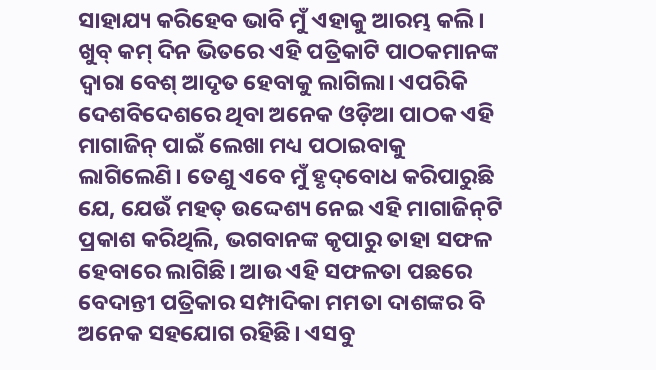ସାହାଯ୍ୟ କରିହେବ ଭାବି ମୁଁ ଏହାକୁ ଆରମ୍ଭ କଲି। ଖୁବ୍‌ କମ୍‌ ଦିନ ଭିତରେ ଏହି ପତ୍ରିକାଟି ପାଠକମାନଙ୍କ ଦ୍ୱାରା ବେଶ୍‌ ଆଦୃତ ହେବାକୁ ଲାଗିଲା। ଏପରିକି ଦେଶବିଦେଶରେ ଥିବା ଅନେକ ଓଡ଼ିଆ ପାଠକ ଏହି ମାଗାଜିନ୍‌ ପାଇଁ ଲେଖା ମଧ୍ୟ ପଠାଇବାକୁ ଲାଗିଲେଣି। ତେଣୁ ଏବେ ମୁଁ ହୃଦ୍‌ବୋଧ କରିପାରୁଛି ଯେ, ଯେଉଁ ମହତ୍‌ ଉଦ୍ଦେଶ୍ୟ ନେଇ ଏହି ମାଗାଜିନ୍‌ଟି ପ୍ରକାଶ କରିଥିଲି, ଭଗବାନଙ୍କ କୃପାରୁ ତାହା ସଫଳ ହେବାରେ ଲାଗିଛି। ଆଉ ଏହି ସଫଳତା ପଛରେ ବେଦାନ୍ତୀ ପତ୍ରିକାର ସମ୍ପାଦିକା ମମତା ଦାଶଙ୍କର ବି ଅନେକ ସହଯୋଗ ରହିଛି। ଏସବୁ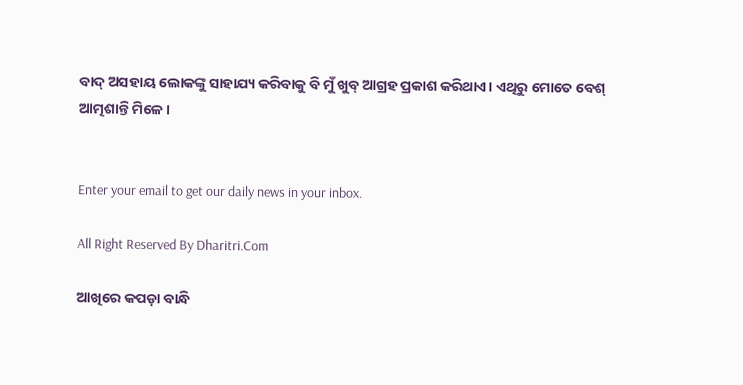ବାଦ୍‌ ଅସହାୟ ଲୋକଙ୍କୁ ସାହାଯ୍ୟ କରିବାକୁ ବି ମୁଁ ଖୁବ୍‌ ଆଗ୍ରହ ପ୍ରକାଶ କରିଥାଏ। ଏଥିରୁ ମୋତେ ବେଶ୍‌ ଆତ୍ମଶାନ୍ତି ମିଳେ।


Enter your email to get our daily news in your inbox.

All Right Reserved By Dharitri.Com

ଆଖିରେ କପଡ଼ା ବାନ୍ଧି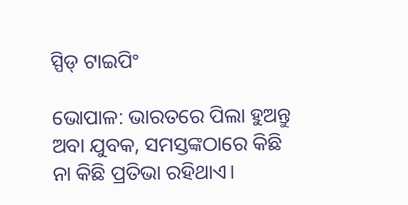ସ୍ପିଡ୍‌ ଟାଇପିଂ

ଭୋପାଳ: ଭାରତରେ ପିଲା ହୁଅନ୍ତୁ ଅବା ଯୁବକ, ସମସ୍ତଙ୍କଠାରେ କିଛି ନା କିଛି ପ୍ରତିଭା ରହିଥାଏ।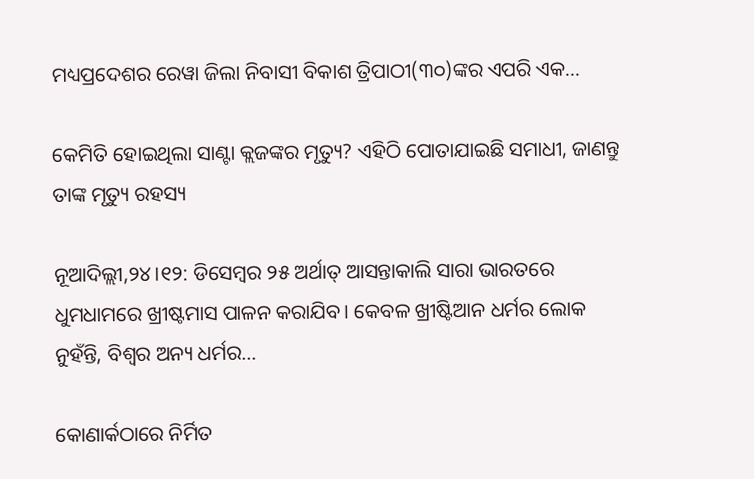ମଧ୍ୟପ୍ରଦେଶର ରେୱା ଜିଲା ନିବାସୀ ବିକାଶ ତ୍ରିପାଠୀ(୩୦)ଙ୍କର ଏପରି ଏକ...

କେମିତି ହୋଇଥିଲା ସାଣ୍ଟା କ୍ଲଜଙ୍କର ମୃତ୍ୟୁ? ଏହିଠି ପୋତାଯାଇଛି ସମାଧୀ, ଜାଣନ୍ତୁ ତାଙ୍କ ମୃତ୍ୟୁ ରହସ୍ୟ

ନୂଆଦିଲ୍ଲୀ,୨୪।୧୨: ଡିସେମ୍ବର ୨୫ ଅର୍ଥାତ୍‌ ଆସନ୍ତାକାଲି ସାରା ଭାରତରେ ଧୁମଧାମରେ ଖ୍ରୀଷ୍ଟମାସ ପାଳନ କରାଯିବ। କେବଳ ଖ୍ରୀଷ୍ଟିଆନ ଧର୍ମର ଲୋକ ନୁହଁନ୍ତି, ବିଶ୍ୱର ଅନ୍ୟ ଧର୍ମର...

କୋଣାର୍କଠାରେ ନିର୍ମିତ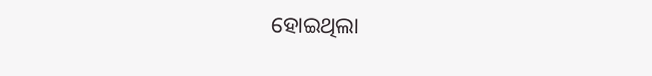ହୋଇଥିଲା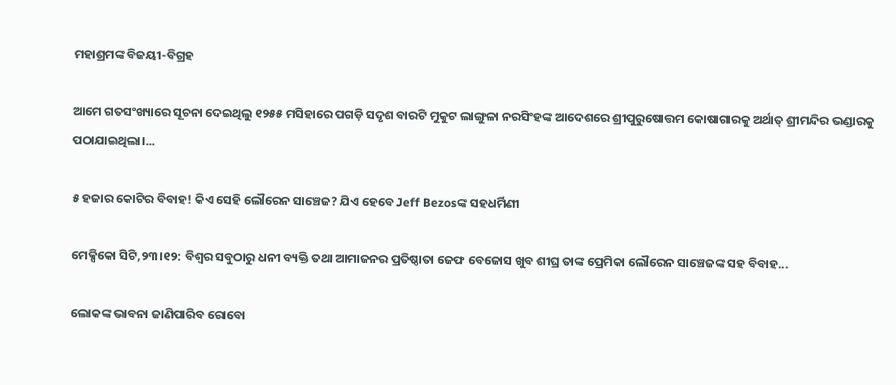ମହାଶ୍ରମଙ୍କ ବିଜୟୀ-ବିଗ୍ରହ

ଆମେ ଗତସଂଖ୍ୟାରେ ସୂଚନା ଦେଇଥିଲୁ ୧୨୫୫ ମସିହାରେ ପଗଡ଼ି ସଦୃଶ ବାରଟି ମୁକୁଟ ଲାଙ୍ଗୁଳା ନରସିଂହଙ୍କ ଆଦେଶରେ ଶ୍ରୀପୁରୁଷୋତ୍ତମ କୋଷାଗାରକୁ ଅର୍ଥାତ୍‌ ଶ୍ରୀମନ୍ଦିର ଭଣ୍ଡାରକୁ ପଠାଯାଇଥିଲା।...

୫ ହଜାର କୋଟିର ବିବାହ! କିଏ ସେହି ଲୌରେନ ସାଞ୍ଚେଜ? ଯିଏ ହେବେ Jeff Bezosଙ୍କ ସହଧର୍ମିଣୀ

ମେକ୍ସିକୋ ସିଟି,୨୩।୧୨: ବିଶ୍ୱର ସବୁଠାରୁ ଧନୀ ବ୍ୟକ୍ତି ତଥା ଆମାଜନର ପ୍ରତିଷ୍ଠାତା ଜେଫ ବେଜୋସ ଖୁବ ଶୀଘ୍ର ତାଙ୍କ ପ୍ରେମିକା ଲୌରେନ ସାଞ୍ଚେଜଙ୍କ ସହ ବିବାହ...

ଲୋକଙ୍କ ଭାବନା ଜାଣିପାରିବ ରୋବୋ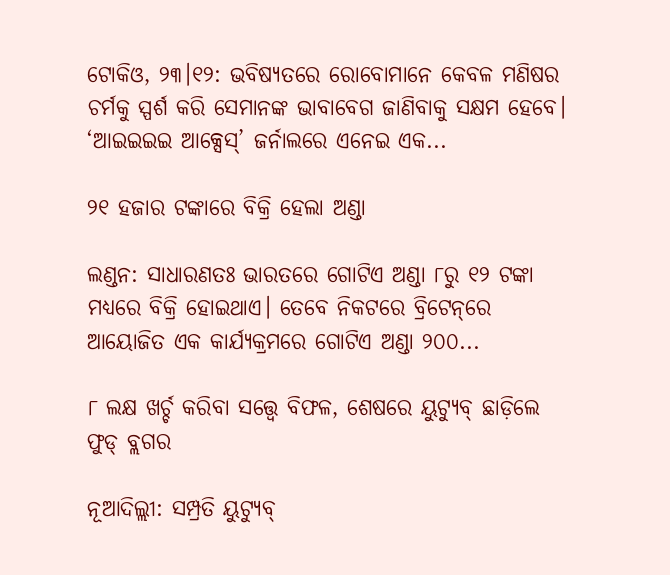ଟୋକିଓ, ୨୩।୧୨: ଭବିଷ୍ୟତରେ ରୋବୋମାନେ କେବଳ ମଣିଷର ଚର୍ମକୁ ସ୍ପର୍ଶ କରି ସେମାନଙ୍କ ଭାବାବେଗ ଜାଣିବାକୁ ସକ୍ଷମ ହେବେ। ‘ଆଇଇଇଇ ଆକ୍ସେସ୍‌’ ଜର୍ନାଲରେ ଏନେଇ ଏକ...

୨୧ ହଜାର ଟଙ୍କାରେ ବିକ୍ରି ହେଲା ଅଣ୍ଡା

ଲଣ୍ଡନ: ସାଧାରଣତଃ ଭାରତରେ ଗୋଟିଏ ଅଣ୍ଡା ୮ରୁ ୧୨ ଟଙ୍କା ମଧ୍ୟରେ ବିକ୍ରି ହୋଇଥାଏ। ତେବେ ନିକଟରେ ବ୍ରିଟେନ୍‌ରେ ଆୟୋଜିତ ଏକ କାର୍ଯ୍ୟକ୍ରମରେ ଗୋଟିଏ ଅଣ୍ଡା ୨୦୦...

୮ ଲକ୍ଷ ଖର୍ଚ୍ଚ କରିବା ସତ୍ତ୍ୱେ ବିଫଳ, ଶେଷରେ ୟୁଟ୍ୟୁବ୍‌ ଛାଡ଼ିଲେ ଫୁଡ୍‌ ବ୍ଲଗର

ନୂଆଦିଲ୍ଲୀ: ସମ୍ପ୍ରତି ୟୁଟ୍ୟୁବ୍‌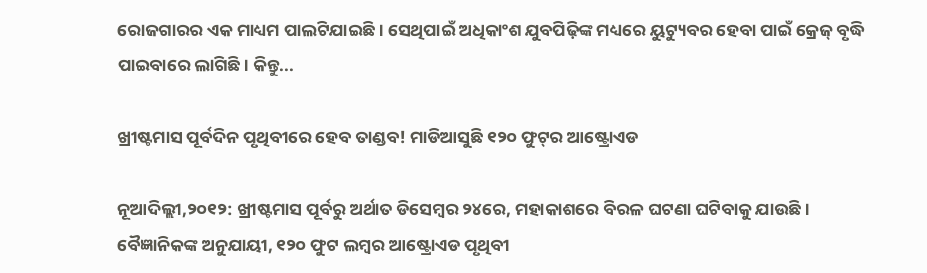ରୋଜଗାରର ଏକ ମାଧ୍ୟମ ପାଲଟିଯାଇଛି। ସେଥିପାଇଁ ଅଧିକାଂଶ ଯୁବପିଢ଼ିଙ୍କ ମଧ୍ୟରେ ୟୁଟ୍ୟୁବର ହେବା ପାଇଁ କ୍ରେଜ୍‌ ବୃଦ୍ଧି ପାଇବାରେ ଲାଗିଛି। କିନ୍ତୁ...

ଖ୍ରୀଷ୍ଟମାସ ପୂର୍ବଦିନ ପୃଥିବୀରେ ହେବ ତାଣ୍ଡବ! ମାଡିଆସୁଛି ୧୨୦ ଫୁଟ୍‌ର ଆଷ୍ଟ୍ରୋଏଡ

ନୂଆଦିଲ୍ଲୀ,୨୦୧୨: ଖ୍ରୀଷ୍ଟମାସ ପୂର୍ବରୁ ଅର୍ଥାତ ଡିସେମ୍ବର ୨୪ରେ, ମହାକାଶରେ ବିରଳ ଘଟଣା ଘଟିବାକୁ ଯାଉଛି। ବୈଜ୍ଞାନିକଙ୍କ ଅନୁଯାୟୀ, ୧୨୦ ଫୁଟ ଲମ୍ବର ଆଷ୍ଟ୍ରୋଏଡ ପୃଥିବୀ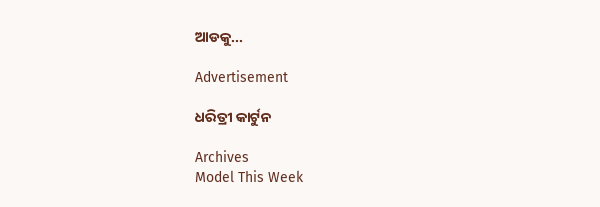ଆଡକୁ...

Advertisement

ଧରିତ୍ରୀ କାର୍ଟୁନ

Archives
Model This Week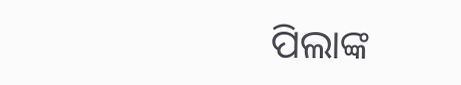ପିଲାଙ୍କ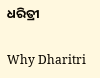ଧରିତ୍ରୀ

Why Dharitri